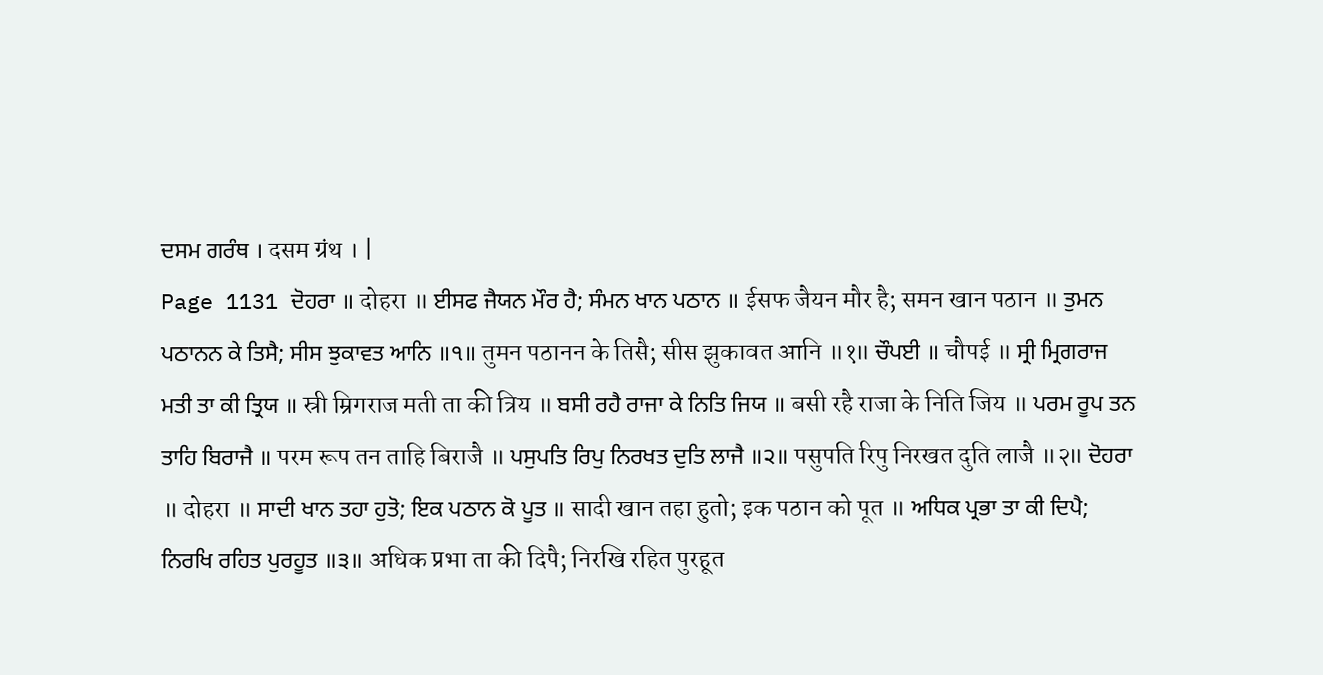ਦਸਮ ਗਰੰਥ । दसम ग्रंथ । |
Page 1131 ਦੋਹਰਾ ॥ दोहरा ॥ ਈਸਫ ਜੈਯਨ ਮੌਰ ਹੈ; ਸੰਮਨ ਖਾਨ ਪਠਾਨ ॥ ईसफ जैयन मौर है; समन खान पठान ॥ ਤੁਮਨ ਪਠਾਨਨ ਕੇ ਤਿਸੈ; ਸੀਸ ਝੁਕਾਵਤ ਆਨਿ ॥੧॥ तुमन पठानन के तिसै; सीस झुकावत आनि ॥१॥ ਚੌਪਈ ॥ चौपई ॥ ਸ੍ਰੀ ਮ੍ਰਿਗਰਾਜ ਮਤੀ ਤਾ ਕੀ ਤ੍ਰਿਯ ॥ स्री म्रिगराज मती ता की त्रिय ॥ ਬਸੀ ਰਹੈ ਰਾਜਾ ਕੇ ਨਿਤਿ ਜਿਯ ॥ बसी रहै राजा के निति जिय ॥ ਪਰਮ ਰੂਪ ਤਨ ਤਾਹਿ ਬਿਰਾਜੈ ॥ परम रूप तन ताहि बिराजै ॥ ਪਸੁਪਤਿ ਰਿਪੁ ਨਿਰਖਤ ਦੁਤਿ ਲਾਜੈ ॥੨॥ पसुपति रिपु निरखत दुति लाजै ॥२॥ ਦੋਹਰਾ ॥ दोहरा ॥ ਸਾਦੀ ਖਾਨ ਤਹਾ ਹੁਤੋ; ਇਕ ਪਠਾਨ ਕੋ ਪੂਤ ॥ सादी खान तहा हुतो; इक पठान को पूत ॥ ਅਧਿਕ ਪ੍ਰਭਾ ਤਾ ਕੀ ਦਿਪੈ; ਨਿਰਖਿ ਰਹਿਤ ਪੁਰਹੂਤ ॥੩॥ अधिक प्रभा ता की दिपै; निरखि रहित पुरहूत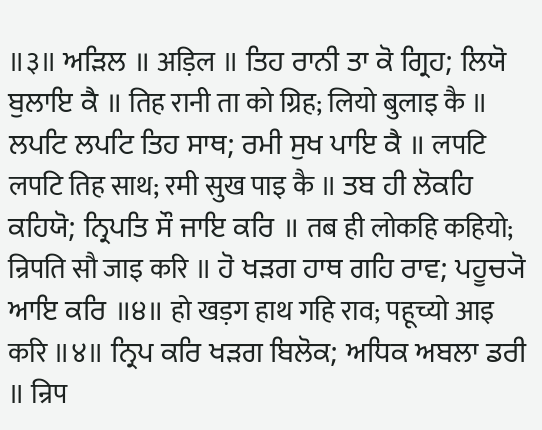॥३॥ ਅੜਿਲ ॥ अड़िल ॥ ਤਿਹ ਰਾਨੀ ਤਾ ਕੋ ਗ੍ਰਿਹ; ਲਿਯੋ ਬੁਲਾਇ ਕੈ ॥ तिह रानी ता को ग्रिह; लियो बुलाइ कै ॥ ਲਪਟਿ ਲਪਟਿ ਤਿਹ ਸਾਥ; ਰਮੀ ਸੁਖ ਪਾਇ ਕੈ ॥ लपटि लपटि तिह साथ; रमी सुख पाइ कै ॥ ਤਬ ਹੀ ਲੋਕਹਿ ਕਹਿਯੋ; ਨ੍ਰਿਪਤਿ ਸੌ ਜਾਇ ਕਰਿ ॥ तब ही लोकहि कहियो; न्रिपति सौ जाइ करि ॥ ਹੋ ਖੜਗ ਹਾਥ ਗਹਿ ਰਾਵ; ਪਹੂਚ੍ਯੋ ਆਇ ਕਰਿ ॥੪॥ हो खड़ग हाथ गहि राव; पहूच्यो आइ करि ॥४॥ ਨ੍ਰਿਪ ਕਰਿ ਖੜਗ ਬਿਲੋਕ; ਅਧਿਕ ਅਬਲਾ ਡਰੀ ॥ न्रिप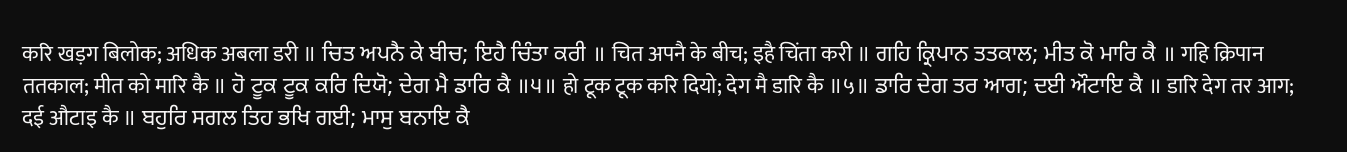करि खड़ग बिलोक; अधिक अबला डरी ॥ ਚਿਤ ਅਪਨੈ ਕੇ ਬੀਚ; ਇਹੈ ਚਿੰਤਾ ਕਰੀ ॥ चित अपनै के बीच; इहै चिंता करी ॥ ਗਹਿ ਕ੍ਰਿਪਾਨ ਤਤਕਾਲ; ਮੀਤ ਕੋ ਮਾਰਿ ਕੈ ॥ गहि क्रिपान ततकाल; मीत को मारि कै ॥ ਹੋ ਟੂਕ ਟੂਕ ਕਰਿ ਦਿਯੋ; ਦੇਗ ਮੈ ਡਾਰਿ ਕੈ ॥੫॥ हो टूक टूक करि दियो; देग मै डारि कै ॥५॥ ਡਾਰਿ ਦੇਗ ਤਰ ਆਗ; ਦਈ ਔਟਾਇ ਕੈ ॥ डारि देग तर आग; दई औटाइ कै ॥ ਬਹੁਰਿ ਸਗਲ ਤਿਹ ਭਖਿ ਗਈ; ਮਾਸੁ ਬਨਾਇ ਕੈ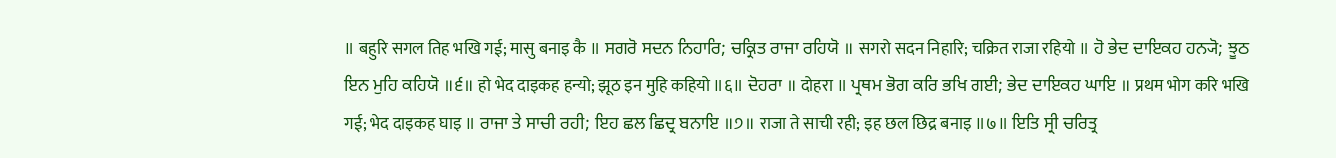॥ बहुरि सगल तिह भखि गई; मासु बनाइ कै ॥ ਸਗਰੋ ਸਦਨ ਨਿਹਾਰਿ; ਚਕ੍ਰਿਤ ਰਾਜਾ ਰਹਿਯੋ ॥ सगरो सदन निहारि; चक्रित राजा रहियो ॥ ਹੋ ਭੇਦ ਦਾਇਕਹ ਹਨ੍ਯੋ; ਝੂਠ ਇਨ ਮੁਹਿ ਕਹਿਯੋ ॥੬॥ हो भेद दाइकह हन्यो; झूठ इन मुहि कहियो ॥६॥ ਦੋਹਰਾ ॥ दोहरा ॥ ਪ੍ਰਥਮ ਭੋਗ ਕਰਿ ਭਖਿ ਗਈ; ਭੇਦ ਦਾਇਕਹ ਘਾਇ ॥ प्रथम भोग करि भखि गई; भेद दाइकह घाइ ॥ ਰਾਜਾ ਤੇ ਸਾਚੀ ਰਹੀ; ਇਹ ਛਲ ਛਿਦ੍ਰ ਬਨਾਇ ॥੭॥ राजा ते साची रही; इह छल छिद्र बनाइ ॥७॥ ਇਤਿ ਸ੍ਰੀ ਚਰਿਤ੍ਰ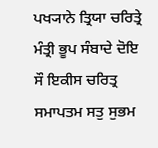ਪਖ੍ਯਾਨੇ ਤ੍ਰਿਯਾ ਚਰਿਤ੍ਰੇ ਮੰਤ੍ਰੀ ਭੂਪ ਸੰਬਾਦੇ ਦੋਇ ਸੌ ਇਕੀਸ ਚਰਿਤ੍ਰ ਸਮਾਪਤਮ ਸਤੁ ਸੁਭਮ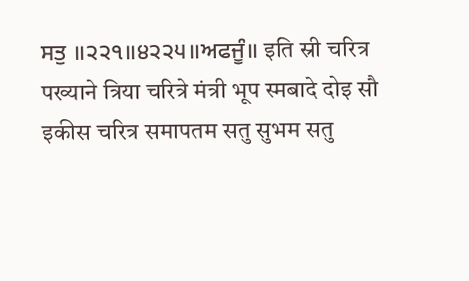ਸਤੁ ॥੨੨੧॥੪੨੨੫॥ਅਫਜੂੰ॥ इति स्री चरित्र पख्याने त्रिया चरित्रे मंत्री भूप स्मबादे दोइ सौ इकीस चरित्र समापतम सतु सुभम सतु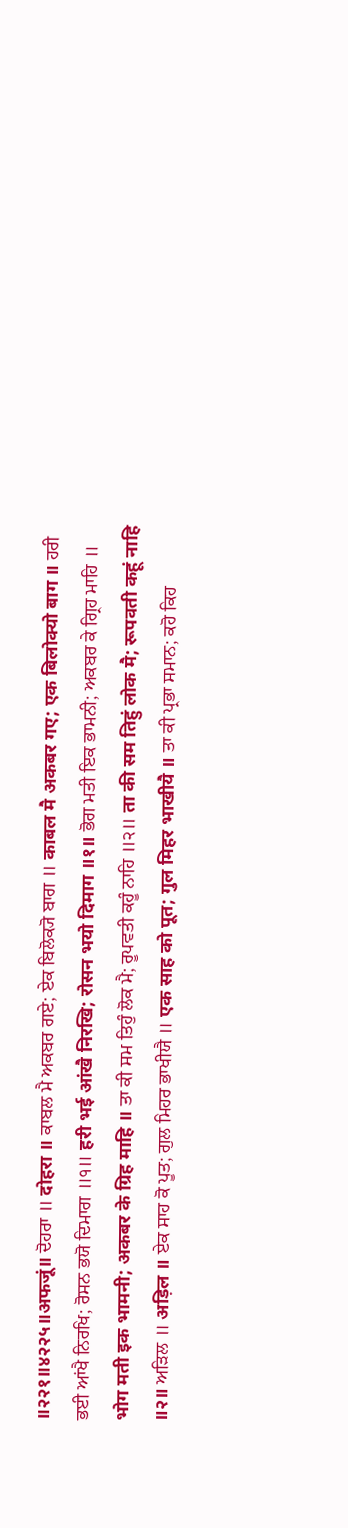॥२२१॥४२२५॥अफजूं॥ ਦੋਹਰਾ ॥ दोहरा ॥ ਕਾਬਲ ਮੈ ਅਕਬਰ ਗਏ; ਏਕ ਬਿਲੋਕ੍ਯੋ ਬਾਗ ॥ काबल मै अकबर गए; एक बिलोक्यो बाग ॥ ਹਰੀ ਭਈ ਆਂਖੈ ਨਿਰਖਿ; ਰੋਸਨ ਭਯੋ ਦਿਮਾਗ ॥੧॥ हरी भई आंखै निरखि; रोसन भयो दिमाग ॥१॥ ਭੋਗ ਮਤੀ ਇਕ ਭਾਮਨੀ; ਅਕਬਰ ਕੇ ਗ੍ਰਿਹ ਮਾਹਿ ॥ भोग मती इक भामनी; अकबर के ग्रिह माहि ॥ ਤਾ ਕੀ ਸਮ ਤਿਹੁੰ ਲੋਕ ਮੈ; ਰੂਪਵਤੀ ਕਹੂੰ ਨਾਹਿ ॥੨॥ ता की सम तिहुं लोक मै; रूपवती कहूं नाहि ॥२॥ ਅੜਿਲ ॥ अड़िल ॥ ਏਕ ਸਾਹ ਕੋ ਪੂਤ; ਗੁਲ ਮਿਹਰ ਭਾਖੀਯੈ ॥ एक साह को पूत; गुल मिहर भाखीयै ॥ ਤਾ ਕੀ ਪ੍ਰਭਾ ਸਮਾਨ; ਕਹੋ ਕਿਹ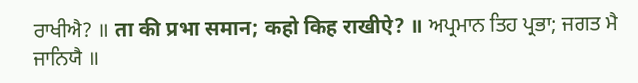ਰਾਖੀਐ? ॥ ता की प्रभा समान; कहो किह राखीऐ? ॥ ਅਪ੍ਰਮਾਨ ਤਿਹ ਪ੍ਰਭਾ; ਜਗਤ ਮੈ ਜਾਨਿਯੈ ॥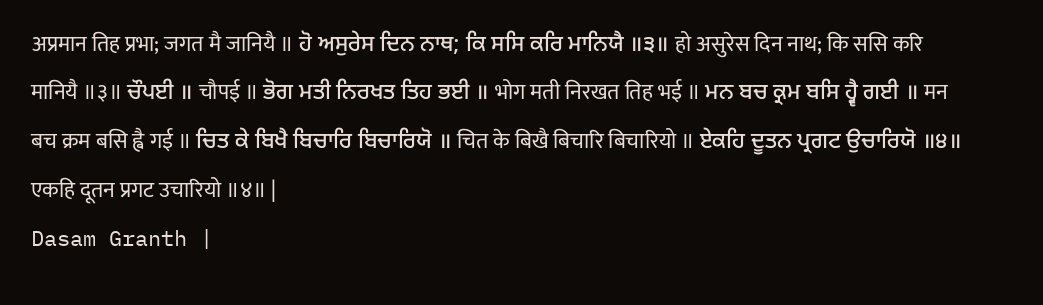अप्रमान तिह प्रभा; जगत मै जानियै ॥ ਹੋ ਅਸੁਰੇਸ ਦਿਨ ਨਾਥ; ਕਿ ਸਸਿ ਕਰਿ ਮਾਨਿਯੈ ॥੩॥ हो असुरेस दिन नाथ; कि ससि करि मानियै ॥३॥ ਚੌਪਈ ॥ चौपई ॥ ਭੋਗ ਮਤੀ ਨਿਰਖਤ ਤਿਹ ਭਈ ॥ भोग मती निरखत तिह भई ॥ ਮਨ ਬਚ ਕ੍ਰਮ ਬਸਿ ਹ੍ਵੈ ਗਈ ॥ मन बच क्रम बसि ह्वै गई ॥ ਚਿਤ ਕੇ ਬਿਖੈ ਬਿਚਾਰਿ ਬਿਚਾਰਿਯੋ ॥ चित के बिखै बिचारि बिचारियो ॥ ਏਕਹਿ ਦੂਤਨ ਪ੍ਰਗਟ ਉਚਾਰਿਯੋ ॥੪॥ एकहि दूतन प्रगट उचारियो ॥४॥ |
Dasam Granth |